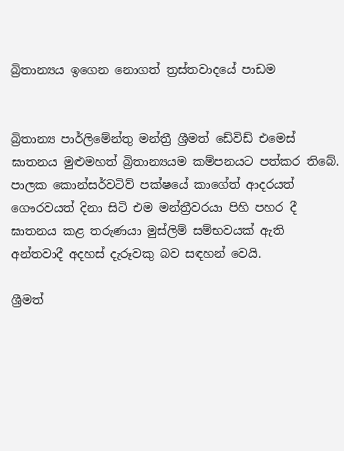බ්‍රිතාන්‍යය ඉගෙන නොගත් ත්‍රස්තවාදයේ පාඩම


බ්‍රිතාන්‍ය පාර්ලිමේන්තු මන්ත්‍රී ශ්‍රීමත් ඩේවිඩ් එමෙස් ඝාතනය මුළුමහත් බ්‍රිතාන්‍යයම කම්පනයට පත්කර තිබේ. පාලක කොන්සර්වටිව් පක්ෂයේ කාගේත් ආදරයත් ගෞරවයත් දිනා සිටි එම මන්ත්‍රීවරයා පිහි පහර දී ඝාතනය කළ තරුණයා මුස්ලිම් සම්භවයක් ඇති අන්තවාදී අදහස් දැරූවකු බව සඳහන් වෙයි.

ශ්‍රීමත්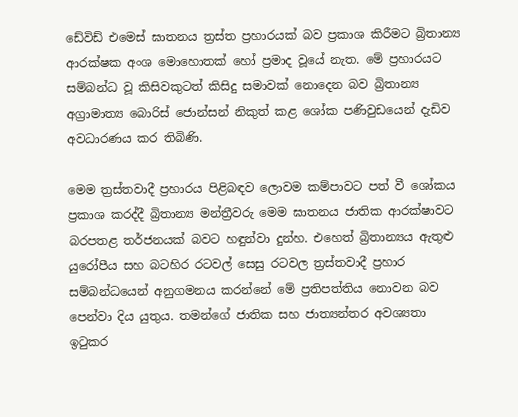ඩේවිඩ් එමෙස් ඝාතනය ත්‍රස්ත ප්‍රහාරයක් බව ප්‍රකාශ කිරීමට බ්‍රිතාන්‍ය ආරක්ෂක අංශ මොහොතක් හෝ ප්‍රමාද වූයේ නැත. මේ ප්‍රහාරයට සම්බන්ධ වූ කිසිවකුටත් කිසිදු සමාවක් නොදෙන බව බ්‍රිතාන්‍ය අග්‍රාමාත්‍ය බොරිස් ජොන්සන් නිකුත් කළ ශෝක පණිවුඩයෙන් දැඩිව අවධාරණය කර තිබිණි.

මෙම ත්‍රස්තවාදී ප්‍රහාරය පිළිබඳව ලොවම කම්පාවට පත් වී ශෝකය ප්‍රකාශ කරද්දී බ්‍රිතාන්‍ය මන්ත්‍රීවරු මෙම ඝාතනය ජාතික ආරක්ෂාවට බරපතළ තර්ජනයක් බවට හඳුන්වා දුන්හ. එහෙත් බ්‍රිතාන්‍යය ඇතුළු යුරෝපීය සහ බටහිර රටවල් සෙසු රටවල ත්‍රස්තවාදී ප්‍රහාර සම්බන්ධයෙන් අනුගමනය කරන්නේ මේ ප්‍රතිපත්තිය නොවන බව පෙන්වා දිය යුතුය. තමන්ගේ ජාතික සහ ජාත්‍යන්තර අවශ්‍යතා ඉටුකර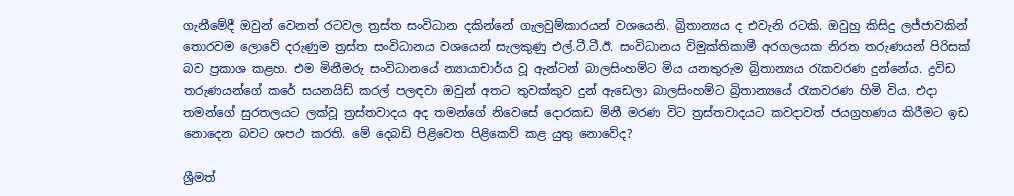ගැනීමේදී ඔවුන් වෙනත් රටවල ත්‍රස්ත සංවිධාන දකින්නේ ගැලවුම්කාරයන් වශයෙනි. බ්‍රිතාන්‍යය ද එවැනි රටකි. ඔවුහු කිසිදු ලජ්ජාවකින් තොරවම ලොවේ දරුණුම ත්‍රස්ත සංවිධානය වශයෙන් සැලකුණු එල්.ටී.ටී.ඊ. සංවිධානය විමුක්තිකාමී අරගලයක නිරත තරුණයන් පිරිසක් බව ප්‍රකාශ කළහ. එම මිනීමරු සංවිධානයේ න්‍යායාචාර්ය වූ ඇන්ටන් බාලසිංහම්ට මිය යනතුරුම බ්‍රිතාන්‍යය රැකවරණ දුන්නේය. ද්‍රවිඩ තරුණයන්ගේ කරේ සයනයිඩ් කරල් පලඳවා ඔවුන් අතට තුවක්කුව දුන් ඇඩෙලා බාලසිංහම්ට බ්‍රිතාන්‍යයේ රැකවරණ හිමි විය. එදා තමන්ගේ සුරතලයට ලක්වූ ත්‍රස්තවාදය අද තමන්ගේ නිවෙසේ දොරකඩ මිනී මරණ විට ත්‍රස්තවාදයට කවදාවත් ජයග්‍රහණය කිරීමට ඉඩ නොදෙන බවට ශපථ කරති. මේ දෙබඩි පිළිවෙත පිළිකෙව් කළ යුතු නොවේද?

ශ්‍රීමත්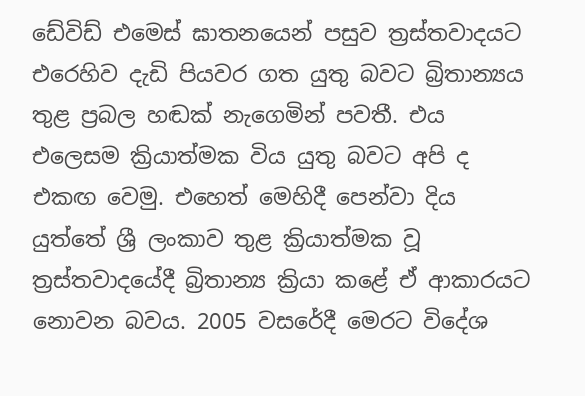ඩේවිඩ් එමෙස් ඝාතනයෙන් පසුව ත්‍රස්තවාදයට එරෙහිව දැඩි පියවර ගත යුතු බවට බ්‍රිතාන්‍යය තුළ ප්‍රබල හඬක් නැගෙමින් පවතී. එය එලෙසම ක්‍රියාත්මක විය යුතු බවට අපි ද එකඟ වෙමු. එහෙත් මෙහිදී පෙන්වා දිය යුත්තේ ශ්‍රී ලංකාව තුළ ක්‍රියාත්මක වූ ත්‍රස්තවාදයේදී බ්‍රිතාන්‍ය ක්‍රියා කළේ ඒ ආකාරයට නොවන බවය. 2005 වසරේදී මෙරට විදේශ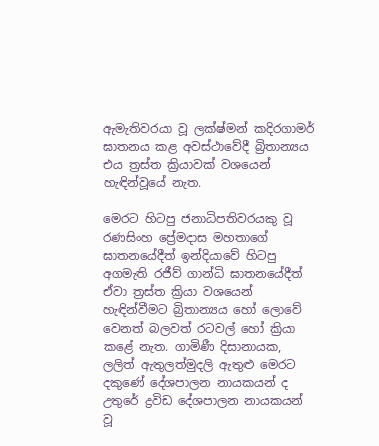ඇමැතිවරයා වූ ලක්ෂ්මන් කදිරගාමර් ඝාතනය කළ අවස්ථාවේදී බ්‍රිතාන්‍යය එය ත්‍රස්ත ක්‍රියාවක් වශයෙන් හැඳින්වූයේ නැත.

මෙරට හිටපු ජනාධිපතිවරයකු වූ රණසිංහ ප්‍රේමදාස මහතාගේ ඝාතනයේදීත් ඉන්දියාවේ හිටපු අගමැති රජීව් ගාන්ධි ඝාතනයේදීත් ඒවා ත්‍රස්ත ක්‍රියා වශයෙන් හැඳින්වීමට බ්‍රිතාන්‍යය හෝ ලොවේ වෙනත් බලවත් රටවල් හෝ ක්‍රියා කළේ නැත. ගාමිණී දිසානායක, ලලිත් ඇතුලත්මුදලි ඇතුළු මෙරට දකුණේ දේශපාලන නායකයන් ද උතුරේ ද්‍රවිඩ දේශපාලන නායකයන් වූ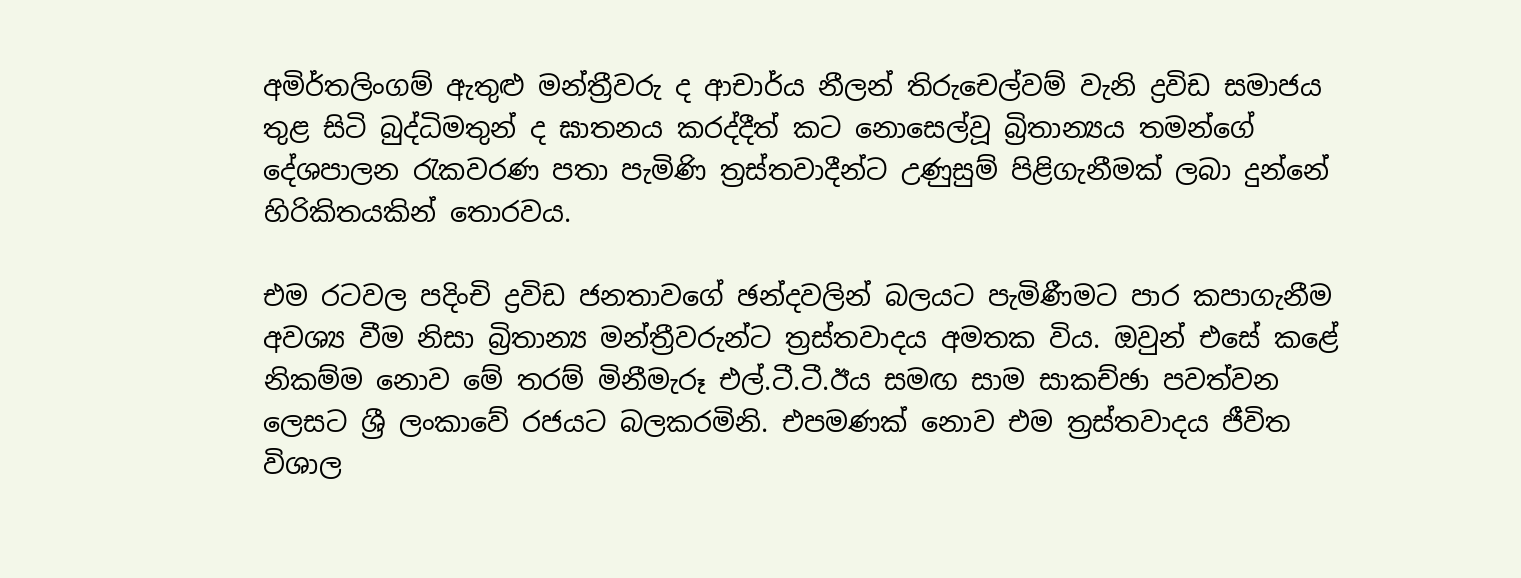අමිර්තලිංගම් ඇතුළු මන්ත්‍රීවරු ද ආචාර්ය නීලන් තිරුචෙල්වම් වැනි ද්‍රවිඩ සමාජය තුළ සිටි බුද්ධිමතුන් ද ඝාතනය කරද්දීත් කට නොසෙල්වූ බ්‍රිතාන්‍යය තමන්ගේ දේශපාලන රැකවරණ පතා පැමිණි ත්‍රස්තවාදීන්ට උණුසුම් පිළිගැනීමක් ලබා දුන්නේ හිරිකිතයකින් තොරවය.

එම රටවල පදිංචි ද්‍රවිඩ ජනතාවගේ ඡන්දවලින් බලයට පැමිණීමට පාර කපාගැනීම අවශ්‍ය වීම නිසා බ්‍රිතාන්‍ය මන්ත්‍රීවරුන්ට ත්‍රස්තවාදය අමතක විය. ඔවුන් එසේ කළේ නිකම්ම නොව මේ තරම් මිනීමැරූ එල්.ටී.ටී.ඊය සමඟ සාම සාකච්ඡා පවත්වන ලෙසට ශ්‍රී ලංකාවේ රජයට බලකරමිනි. එපමණක් නොව එම ත්‍රස්තවාදය ජීවිත විශාල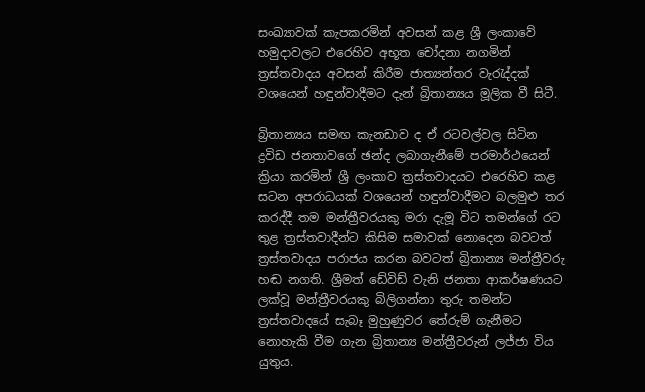සංඛ්‍යාවක් කැපකරමින් අවසන් කළ ශ්‍රී ලංකාවේ හමුදාවලට එරෙහිව අභූත චෝදනා නගමින් ත්‍රස්තවාදය අවසන් කිරීම ජාත්‍යන්තර වැරැද්දක් වශයෙන් හඳුන්වාදීමට දැන් බ්‍රිතාන්‍යය මූලික වී සිටී.

බ්‍රිතාන්‍යය සමඟ කැනඩාව ද ඒ රටවල්වල සිටින ද්‍රවිඩ ජනතාවගේ ඡන්ද ලබාගැනීමේ පරමාර්ථයෙන් ක්‍රියා කරමින් ශ්‍රී ලංකාව ත්‍රස්තවාදයට එරෙහිව කළ සටන අපරාධයක් වශයෙන් හඳුන්වාදීමට බලමුළු තර කරද්දී තම මන්ත්‍රීවරයකු මරා දැමූ විට තමන්ගේ රට තුළ ත්‍රස්තවාදීන්ට කිසිම සමාවක් නොදෙන බවටත් ත්‍රස්තවාදය පරාජය කරන බවටත් බ්‍රිතාන්‍ය මන්ත්‍රීවරු හඬ නගති. ශ්‍රීමත් ඩේවිඩ් වැනි ජනතා ආකර්ෂණයට ලක්වූ මන්ත්‍රීවරයකු බිලිගන්නා තුරු තමන්ට ත්‍රස්තවාදයේ සැබෑ මුහුණුවර තේරුම් ගැනීමට නොහැකි වීම ගැන බ්‍රිතාන්‍ය මන්ත්‍රීවරුන් ලජ්ජා විය යුතුය.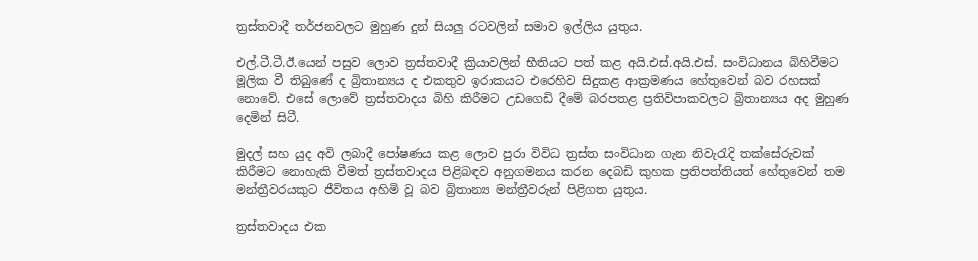ත්‍රස්තවාදී තර්ජනවලට මුහුණ දුන් සියලු‍ රටවලින් සමාව ඉල්ලිය යුතුය.

එල්.ටී.ටී.ඊ.යෙන් පසුව ලොව ත්‍රස්තවාදී ක්‍රියාවලින් භීතියට පත් කළ අයි.එස්.අයි.එස්. සංවිධානය බිහිවීමට මූලික වී තිබුණේ ද බ්‍රිතාන්‍යය ද එකතුව ඉරාකයට එරෙහිව සිදුකළ ආක්‍රමණය හේතුවෙන් බව රහසක් නොවේ. එසේ ලොවේ ත්‍රස්තවාදය බිහි කිරීමට උඩගෙඩි දීමේ බරපතළ ප්‍රතිවිපාකවලට බ්‍රිතාන්‍යය අද මුහුණ දෙමින් සිටී.

මුදල් සහ යුද අවි ලබාදී පෝෂණය කළ ලොව පුරා විවිධ ත්‍රස්ත සංවිධාන ගැන නිවැරැදි තක්සේරුවක් කිරීමට නොහැකි වීමත් ත්‍රස්තවාදය පිළිබඳව අනුගමනය කරන දෙබඩි කුහක ප්‍රතිපත්තියත් හේතුවෙන් තම මන්ත්‍රීවරයකුට ජීවිතය අහිමි වූ බව බ්‍රිතාන්‍ය මන්ත්‍රීවරුන් පිළිගත යුතුය.

ත්‍රස්තවාදය එක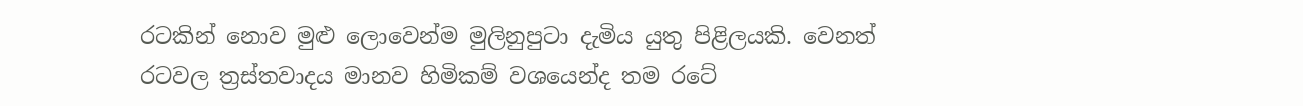රටකින් නොව මුළු ලොවෙන්ම මුලිනුපුටා දැමිය යුතු පිළිලයකි. වෙනත් රටවල ත්‍රස්තවාදය මානව හිමිකම් වශයෙන්ද තම රටේ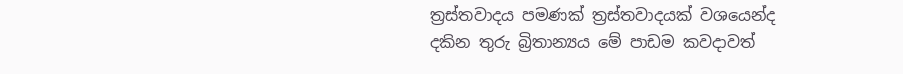ත්‍රස්තවාදය පමණක් ත්‍රස්තවාදයක් වශයෙන්ද දකින තුරු බ්‍රිතාන්‍යය මේ පාඩම කවදාවත්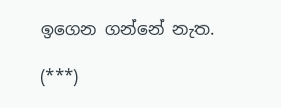ඉගෙන ගන්නේ නැත.

(***)